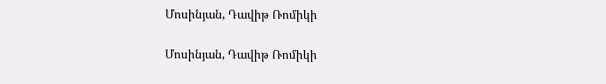Մոսինյան, Դավիթ Ռոմիկի

Մոսինյան, Դավիթ Ռոմիկի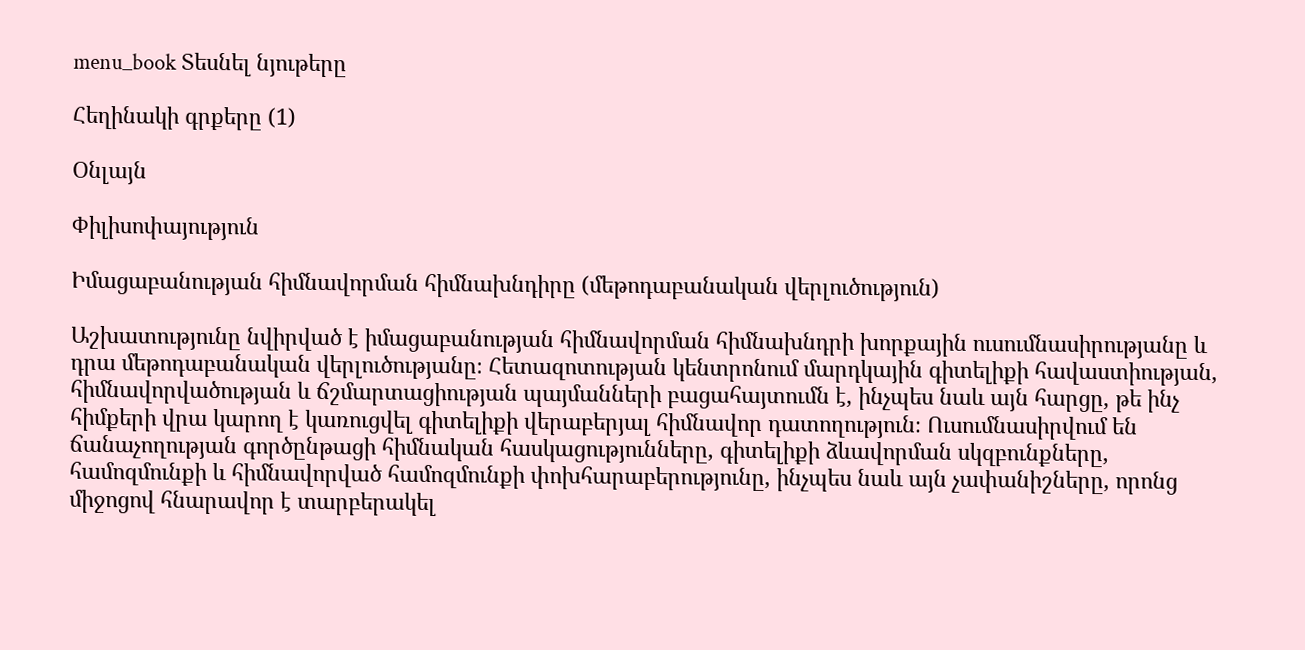menu_book Տեսնել նյութերը

Հեղինակի գրքերը (1)

Օնլայն

Փիլիսոփայություն

Իմացաբանության հիմնավորման հիմնախնդիրը (մեթոդաբանական վերլուծություն)

Աշխատությունը նվիրված է իմացաբանության հիմնավորման հիմնախնդրի խորքային ուսումնասիրությանը և դրա մեթոդաբանական վերլուծությանը։ Հետազոտության կենտրոնում մարդկային գիտելիքի հավաստիության, հիմնավորվածության և ճշմարտացիության պայմանների բացահայտումն է, ինչպես նաև այն հարցը, թե ինչ հիմքերի վրա կարող է կառուցվել գիտելիքի վերաբերյալ հիմնավոր դատողություն։ Ուսումնասիրվում են ճանաչողության գործընթացի հիմնական հասկացությունները, գիտելիքի ձևավորման սկզբունքները, համոզմունքի և հիմնավորված համոզմունքի փոխհարաբերությունը, ինչպես նաև այն չափանիշները, որոնց միջոցով հնարավոր է տարբերակել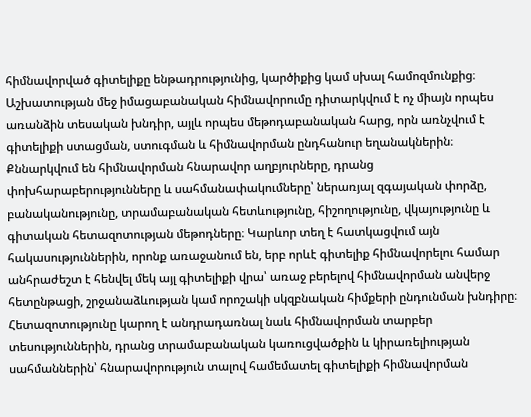հիմնավորված գիտելիքը ենթադրությունից, կարծիքից կամ սխալ համոզմունքից։ Աշխատության մեջ իմացաբանական հիմնավորումը դիտարկվում է ոչ միայն որպես առանձին տեսական խնդիր, այլև որպես մեթոդաբանական հարց, որն առնչվում է գիտելիքի ստացման, ստուգման և հիմնավորման ընդհանուր եղանակներին։ Քննարկվում են հիմնավորման հնարավոր աղբյուրները, դրանց փոխհարաբերությունները և սահմանափակումները՝ ներառյալ զգայական փորձը, բանականությունը, տրամաբանական հետևությունը, հիշողությունը, վկայությունը և գիտական հետազոտության մեթոդները։ Կարևոր տեղ է հատկացվում այն հակասություններին, որոնք առաջանում են, երբ որևէ գիտելիք հիմնավորելու համար անհրաժեշտ է հենվել մեկ այլ գիտելիքի վրա՝ առաջ բերելով հիմնավորման անվերջ հետընթացի, շրջանաձևության կամ որոշակի սկզբնական հիմքերի ընդունման խնդիրը։ Հետազոտությունը կարող է անդրադառնալ նաև հիմնավորման տարբեր տեսություններին, դրանց տրամաբանական կառուցվածքին և կիրառելիության սահմաններին՝ հնարավորություն տալով համեմատել գիտելիքի հիմնավորման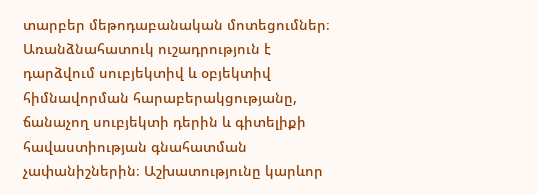տարբեր մեթոդաբանական մոտեցումներ։ Առանձնահատուկ ուշադրություն է դարձվում սուբյեկտիվ և օբյեկտիվ հիմնավորման հարաբերակցությանը, ճանաչող սուբյեկտի դերին և գիտելիքի հավաստիության գնահատման չափանիշներին։ Աշխատությունը կարևոր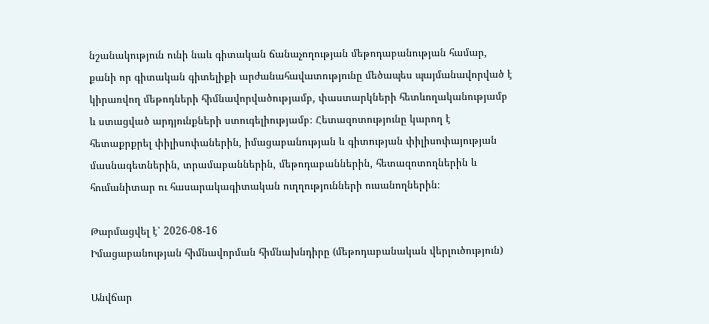նշանակություն ունի նաև գիտական ճանաչողության մեթոդաբանության համար, քանի որ գիտական գիտելիքի արժանահավատությունը մեծապես պայմանավորված է կիրառվող մեթոդների հիմնավորվածությամբ, փաստարկների հետևողականությամբ և ստացված արդյունքների ստուգելիությամբ։ Հետազոտությունը կարող է հետաքրքրել փիլիսոփաներին, իմացաբանության և գիտության փիլիսոփայության մասնագետներին, տրամաբաններին, մեթոդաբաններին, հետազոտողներին և հումանիտար ու հասարակագիտական ուղղությունների ուսանողներին։

Թարմացվել է՝ 2026-08-16
Իմացաբանության հիմնավորման հիմնախնդիրը (մեթոդաբանական վերլուծություն)

Անվճար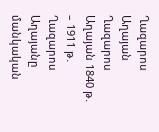Ղազարոս Աղայան Ղազարոս Աղայան 1840 թ․ – 1911 թ․ Ղազարոս Աղայանը մանկական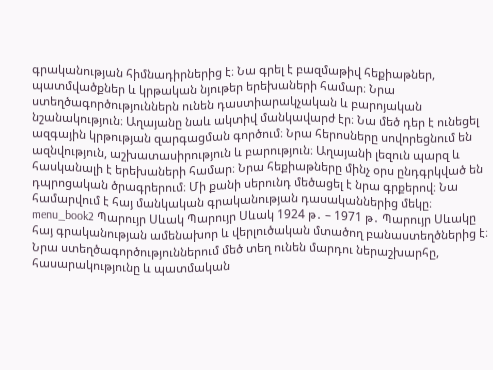գրականության հիմնադիրներից է։ Նա գրել է բազմաթիվ հեքիաթներ, պատմվածքներ և կրթական նյութեր երեխաների համար։ Նրա ստեղծագործություններն ունեն դաստիարակչական և բարոյական նշանակություն։ Աղայանը նաև ակտիվ մանկավարժ էր։ Նա մեծ դեր է ունեցել ազգային կրթության զարգացման գործում։ Նրա հերոսները սովորեցնում են ազնվություն, աշխատասիրություն և բարություն։ Աղայանի լեզուն պարզ և հասկանալի է երեխաների համար։ Նրա հեքիաթները մինչ օրս ընդգրկված են դպրոցական ծրագրերում։ Մի քանի սերունդ մեծացել է նրա գրքերով։ Նա համարվում է հայ մանկական գրականության դասականներից մեկը։ menu_book2 Պարույր Սևակ Պարույր Սևակ 1924 թ․ – 1971 թ․ Պարույր Սևակը հայ գրականության ամենախոր և վերլուծական մտածող բանաստեղծներից է։ Նրա ստեղծագործություններում մեծ տեղ ունեն մարդու ներաշխարհը, հասարակությունը և պատմական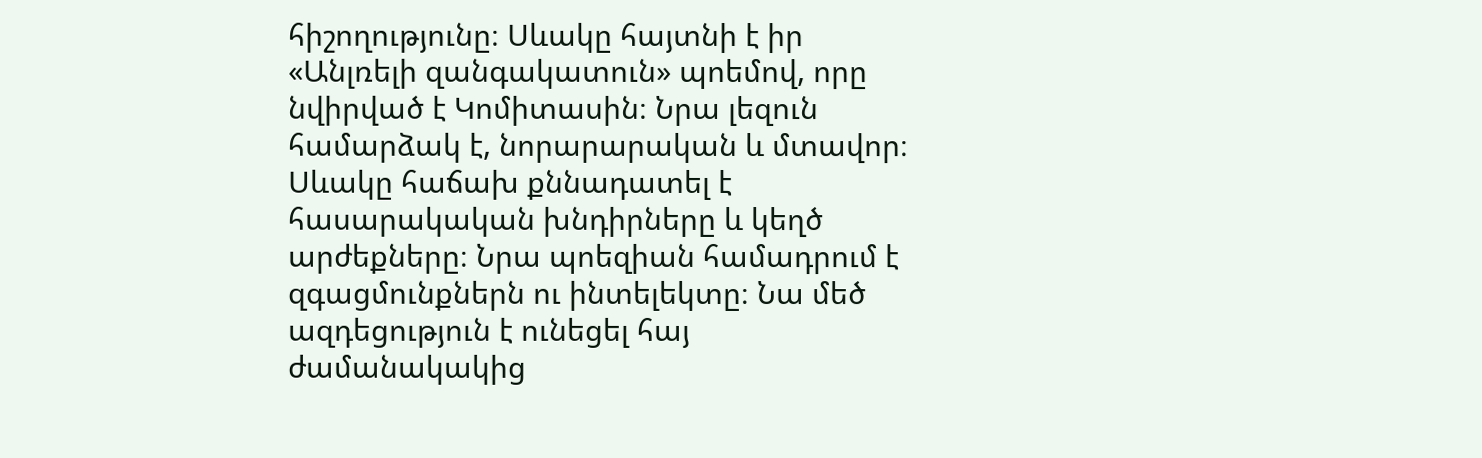հիշողությունը։ Սևակը հայտնի է իր «Անլռելի զանգակատուն» պոեմով, որը նվիրված է Կոմիտասին։ Նրա լեզուն համարձակ է, նորարարական և մտավոր։ Սևակը հաճախ քննադատել է հասարակական խնդիրները և կեղծ արժեքները։ Նրա պոեզիան համադրում է զգացմունքներն ու ինտելեկտը։ Նա մեծ ազդեցություն է ունեցել հայ ժամանակակից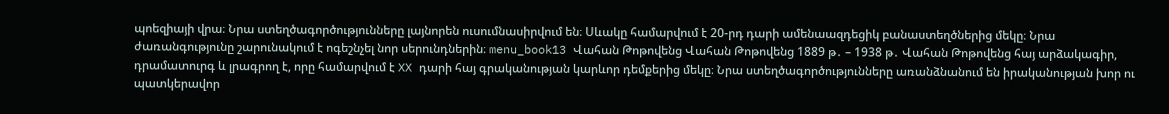պոեզիայի վրա։ Նրա ստեղծագործությունները լայնորեն ուսումնասիրվում են։ Սևակը համարվում է 20-րդ դարի ամենաազդեցիկ բանաստեղծներից մեկը։ Նրա ժառանգությունը շարունակում է ոգեշնչել նոր սերունդներին։ menu_book13 Վահան Թոթովենց Վահան Թոթովենց 1889 թ․ – 1938 թ․ Վահան Թոթովենց հայ արձակագիր, դրամատուրգ և լրագրող է, որը համարվում է XX դարի հայ գրականության կարևոր դեմքերից մեկը։ Նրա ստեղծագործությունները առանձնանում են իրականության խոր ու պատկերավոր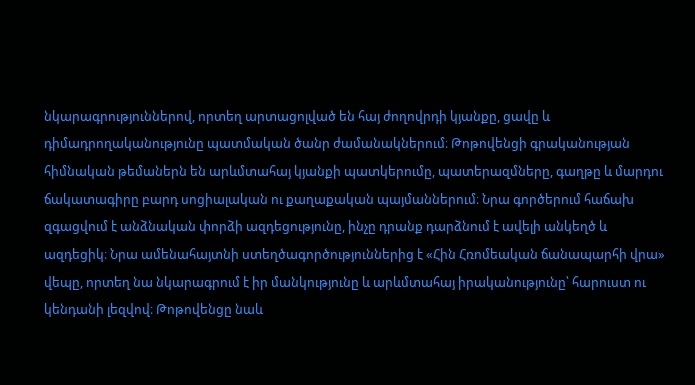նկարագրություններով, որտեղ արտացոլված են հայ ժողովրդի կյանքը, ցավը և դիմադրողականությունը պատմական ծանր ժամանակներում։ Թոթովենցի գրականության հիմնական թեմաներն են արևմտահայ կյանքի պատկերումը, պատերազմները, գաղթը և մարդու ճակատագիրը բարդ սոցիալական ու քաղաքական պայմաններում։ Նրա գործերում հաճախ զգացվում է անձնական փորձի ազդեցությունը, ինչը դրանք դարձնում է ավելի անկեղծ և ազդեցիկ։ Նրա ամենահայտնի ստեղծագործություններից է «Հին Հռոմեական ճանապարհի վրա» վեպը, որտեղ նա նկարագրում է իր մանկությունը և արևմտահայ իրականությունը՝ հարուստ ու կենդանի լեզվով։ Թոթովենցը նաև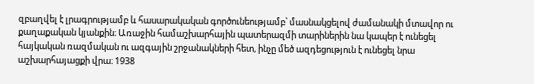զբաղվել է լրագրությամբ և հասարակական գործունեությամբ՝ մասնակցելով ժամանակի մտավոր ու քաղաքական կյանքին։ Առաջին համաշխարհային պատերազմի տարիներին նա կապեր է ունեցել հայկական ռազմական ու ազգային շրջանակների հետ, ինչը մեծ ազդեցություն է ունեցել նրա աշխարհայացքի վրա։ 1938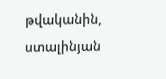թվականին, ստալինյան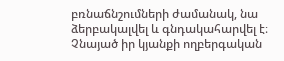բռնաճնշումների ժամանակ, նա ձերբակալվել և գնդակահարվել է։ Չնայած իր կյանքի ողբերգական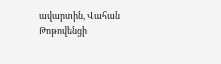ավարտին, Վահան Թոթովենցի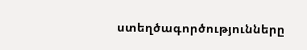ստեղծագործությունները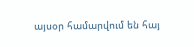այսօր համարվում են հայ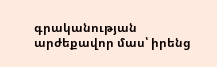գրականության արժեքավոր մաս՝ իրենց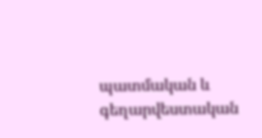պատմական և գեղարվեստական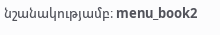նշանակությամբ։ menu_book2